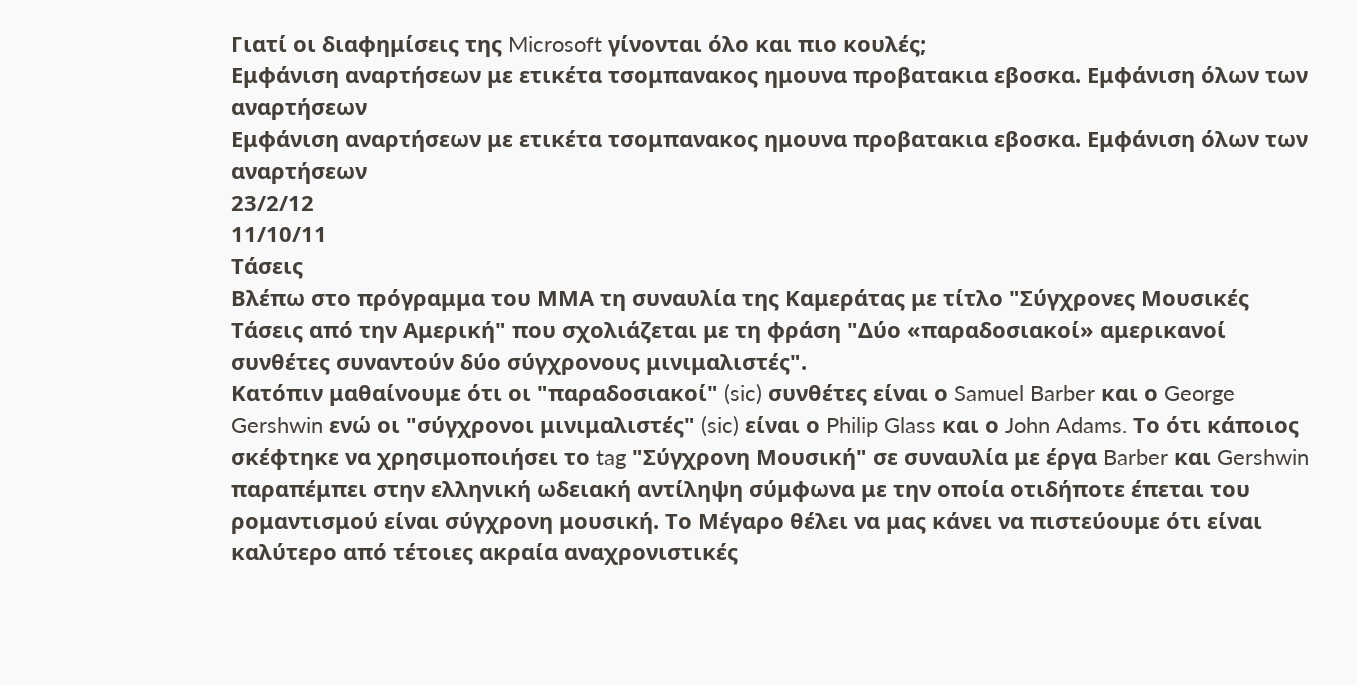Γιατί οι διαφημίσεις της Microsoft γίνονται όλο και πιο κουλές;
Εμφάνιση αναρτήσεων με ετικέτα τσομπανακος ημουνα προβατακια εβοσκα. Εμφάνιση όλων των αναρτήσεων
Εμφάνιση αναρτήσεων με ετικέτα τσομπανακος ημουνα προβατακια εβοσκα. Εμφάνιση όλων των αναρτήσεων
23/2/12
11/10/11
Τάσεις
Βλέπω στο πρόγραμμα του ΜΜΑ τη συναυλία της Καμεράτας με τίτλο "Σύγχρονες Μουσικές Τάσεις από την Αμερική" που σχολιάζεται με τη φράση "Δύο «παραδοσιακοί» αμερικανοί συνθέτες συναντούν δύο σύγχρονους μινιμαλιστές".
Κατόπιν μαθαίνουμε ότι οι "παραδοσιακοί" (sic) συνθέτες είναι ο Samuel Barber και ο George Gershwin ενώ οι "σύγχρονοι μινιμαλιστές" (sic) είναι ο Philip Glass και ο John Adams. Το ότι κάποιος σκέφτηκε να χρησιμοποιήσει το tag "Σύγχρονη Μουσική" σε συναυλία με έργα Barber και Gershwin παραπέμπει στην ελληνική ωδειακή αντίληψη σύμφωνα με την οποία οτιδήποτε έπεται του ρομαντισμού είναι σύγχρονη μουσική. Το Μέγαρο θέλει να μας κάνει να πιστεύουμε ότι είναι καλύτερο από τέτοιες ακραία αναχρονιστικές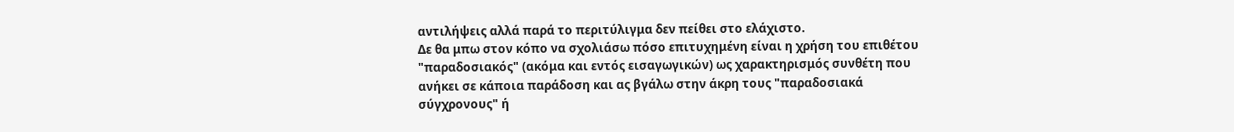αντιλήψεις αλλά παρά το περιτύλιγμα δεν πείθει στο ελάχιστο.
Δε θα μπω στον κόπο να σχολιάσω πόσο επιτυχημένη είναι η χρήση του επιθέτου "παραδοσιακός" (ακόμα και εντός εισαγωγικών) ως χαρακτηρισμός συνθέτη που ανήκει σε κάποια παράδοση και ας βγάλω στην άκρη τους "παραδοσιακά σύγχρονους" ή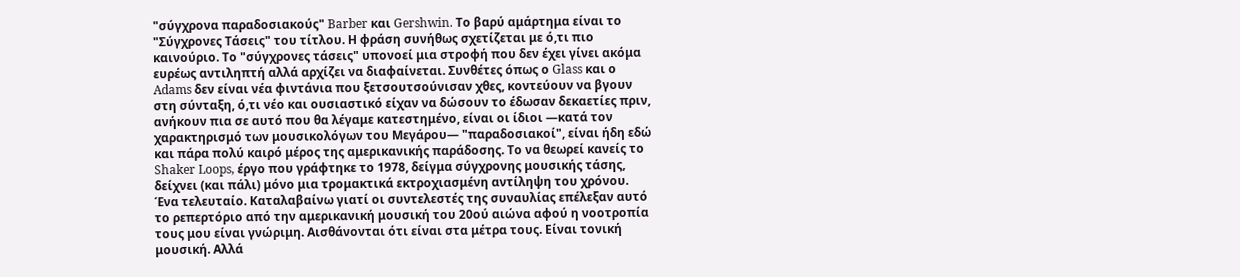"σύγχρονα παραδοσιακούς" Barber και Gershwin. Το βαρύ αμάρτημα είναι το "Σύγχρονες Τάσεις" του τίτλου. Η φράση συνήθως σχετίζεται με ό,τι πιο καινούριο. Το "σύγχρονες τάσεις" υπονοεί μια στροφή που δεν έχει γίνει ακόμα ευρέως αντιληπτή αλλά αρχίζει να διαφαίνεται. Συνθέτες όπως ο Glass και ο Adams δεν είναι νέα φιντάνια που ξετσουτσούνισαν χθες, κοντεύουν να βγουν στη σύνταξη, ό,τι νέο και ουσιαστικό είχαν να δώσουν το έδωσαν δεκαετίες πριν, ανήκουν πια σε αυτό που θα λέγαμε κατεστημένο, είναι οι ίδιοι ―κατά τον χαρακτηρισμό των μουσικολόγων του Μεγάρου― "παραδοσιακοί", είναι ήδη εδώ και πάρα πολύ καιρό μέρος της αμερικανικής παράδοσης. Το να θεωρεί κανείς το Shaker Loops, έργο που γράφτηκε το 1978, δείγμα σύγχρονης μουσικής τάσης, δείχνει (και πάλι) μόνο μια τρομακτικά εκτροχιασμένη αντίληψη του χρόνου.
Ένα τελευταίο. Καταλαβαίνω γιατί οι συντελεστές της συναυλίας επέλεξαν αυτό το ρεπερτόριο από την αμερικανική μουσική του 20ού αιώνα αφού η νοοτροπία τους μου είναι γνώριμη. Αισθάνονται ότι είναι στα μέτρα τους. Είναι τονική μουσική. Αλλά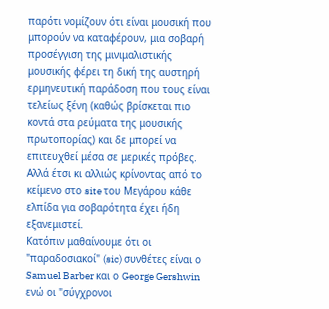παρότι νομίζουν ότι είναι μουσική που μπορούν να καταφέρουν, μια σοβαρή προσέγγιση της μινιμαλιστικής μουσικής φέρει τη δική της αυστηρή ερμηνευτική παράδοση που τους είναι τελείως ξένη (καθώς βρίσκεται πιο κοντά στα ρεύματα της μουσικής πρωτοπορίας) και δε μπορεί να επιτευχθεί μέσα σε μερικές πρόβες. Αλλά έτσι κι αλλιώς κρίνοντας από το κείμενο στο site του Μεγάρου κάθε ελπίδα για σοβαρότητα έχει ήδη εξανεμιστεί.
Κατόπιν μαθαίνουμε ότι οι "παραδοσιακοί" (sic) συνθέτες είναι ο Samuel Barber και ο George Gershwin ενώ οι "σύγχρονοι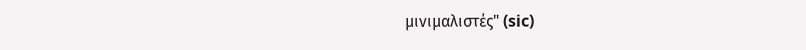μινιμαλιστές" (sic)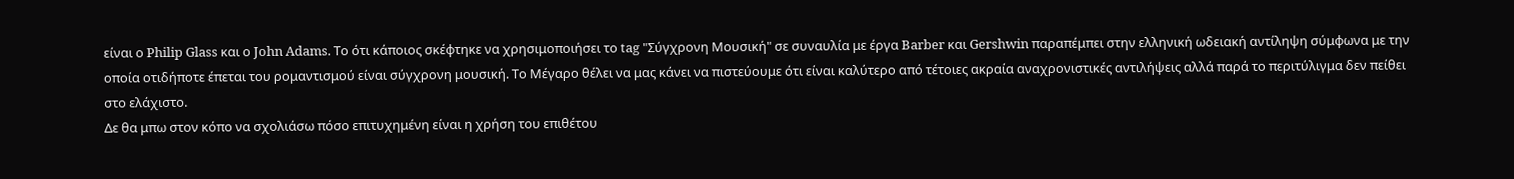είναι ο Philip Glass και ο John Adams. Το ότι κάποιος σκέφτηκε να χρησιμοποιήσει το tag "Σύγχρονη Μουσική" σε συναυλία με έργα Barber και Gershwin παραπέμπει στην ελληνική ωδειακή αντίληψη σύμφωνα με την οποία οτιδήποτε έπεται του ρομαντισμού είναι σύγχρονη μουσική. Το Μέγαρο θέλει να μας κάνει να πιστεύουμε ότι είναι καλύτερο από τέτοιες ακραία αναχρονιστικές αντιλήψεις αλλά παρά το περιτύλιγμα δεν πείθει στο ελάχιστο.
Δε θα μπω στον κόπο να σχολιάσω πόσο επιτυχημένη είναι η χρήση του επιθέτου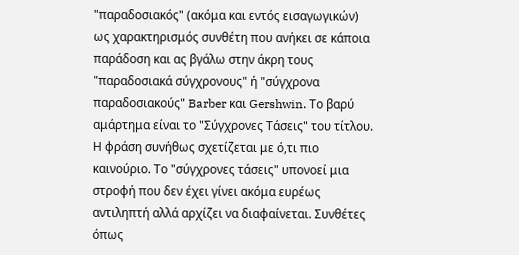"παραδοσιακός" (ακόμα και εντός εισαγωγικών) ως χαρακτηρισμός συνθέτη που ανήκει σε κάποια παράδοση και ας βγάλω στην άκρη τους "παραδοσιακά σύγχρονους" ή "σύγχρονα παραδοσιακούς" Barber και Gershwin. Το βαρύ αμάρτημα είναι το "Σύγχρονες Τάσεις" του τίτλου. Η φράση συνήθως σχετίζεται με ό,τι πιο καινούριο. Το "σύγχρονες τάσεις" υπονοεί μια στροφή που δεν έχει γίνει ακόμα ευρέως αντιληπτή αλλά αρχίζει να διαφαίνεται. Συνθέτες όπως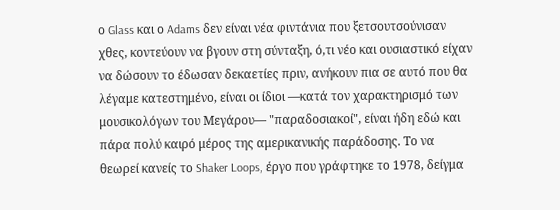ο Glass και ο Adams δεν είναι νέα φιντάνια που ξετσουτσούνισαν χθες, κοντεύουν να βγουν στη σύνταξη, ό,τι νέο και ουσιαστικό είχαν να δώσουν το έδωσαν δεκαετίες πριν, ανήκουν πια σε αυτό που θα λέγαμε κατεστημένο, είναι οι ίδιοι ―κατά τον χαρακτηρισμό των μουσικολόγων του Μεγάρου― "παραδοσιακοί", είναι ήδη εδώ και πάρα πολύ καιρό μέρος της αμερικανικής παράδοσης. Το να θεωρεί κανείς το Shaker Loops, έργο που γράφτηκε το 1978, δείγμα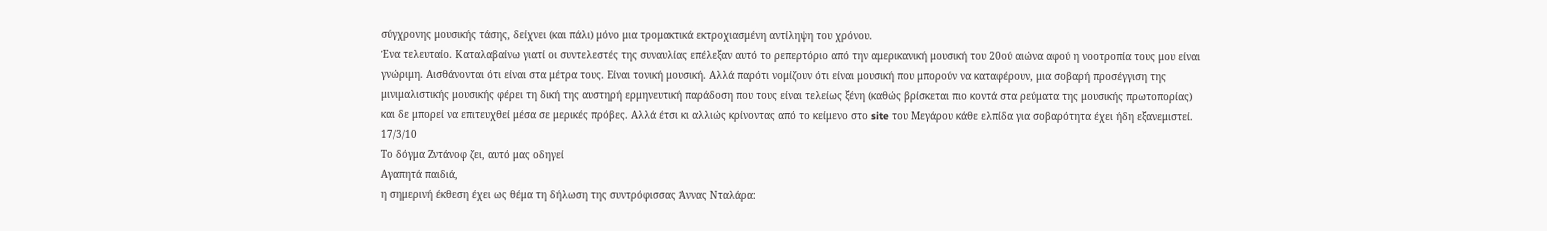σύγχρονης μουσικής τάσης, δείχνει (και πάλι) μόνο μια τρομακτικά εκτροχιασμένη αντίληψη του χρόνου.
Ένα τελευταίο. Καταλαβαίνω γιατί οι συντελεστές της συναυλίας επέλεξαν αυτό το ρεπερτόριο από την αμερικανική μουσική του 20ού αιώνα αφού η νοοτροπία τους μου είναι γνώριμη. Αισθάνονται ότι είναι στα μέτρα τους. Είναι τονική μουσική. Αλλά παρότι νομίζουν ότι είναι μουσική που μπορούν να καταφέρουν, μια σοβαρή προσέγγιση της μινιμαλιστικής μουσικής φέρει τη δική της αυστηρή ερμηνευτική παράδοση που τους είναι τελείως ξένη (καθώς βρίσκεται πιο κοντά στα ρεύματα της μουσικής πρωτοπορίας) και δε μπορεί να επιτευχθεί μέσα σε μερικές πρόβες. Αλλά έτσι κι αλλιώς κρίνοντας από το κείμενο στο site του Μεγάρου κάθε ελπίδα για σοβαρότητα έχει ήδη εξανεμιστεί.
17/3/10
Το δόγμα Ζντάνοφ ζει, αυτό μας οδηγεί
Αγαπητά παιδιά,
η σημερινή έκθεση έχει ως θέμα τη δήλωση της συντρόφισσας Άννας Νταλάρα: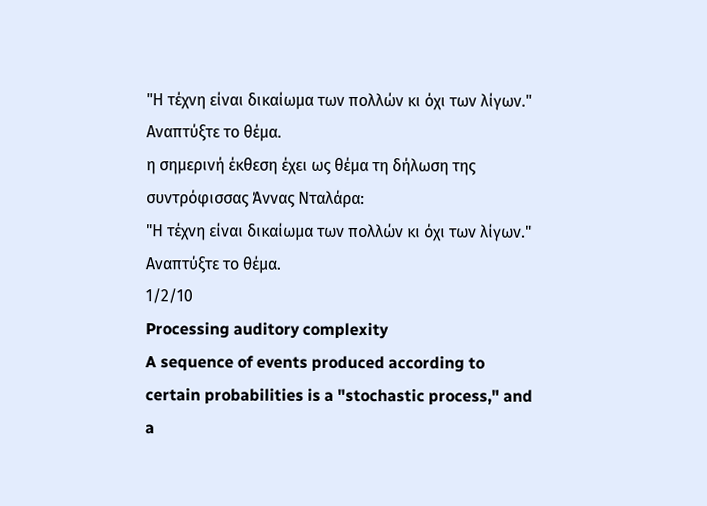"Η τέχνη είναι δικαίωμα των πολλών κι όχι των λίγων."
Αναπτύξτε το θέμα.
η σημερινή έκθεση έχει ως θέμα τη δήλωση της συντρόφισσας Άννας Νταλάρα:
"Η τέχνη είναι δικαίωμα των πολλών κι όχι των λίγων."
Αναπτύξτε το θέμα.
1/2/10
Processing auditory complexity
A sequence of events produced according to certain probabilities is a "stochastic process," and a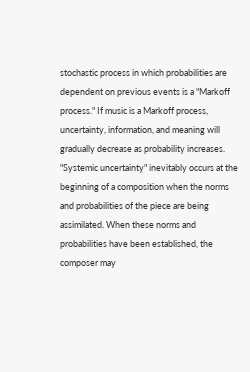stochastic process in which probabilities are dependent on previous events is a "Markoff process." If music is a Markoff process, uncertainty, information, and meaning will gradually decrease as probability increases. "Systemic uncertainty" inevitably occurs at the beginning of a composition when the norms and probabilities of the piece are being assimilated. When these norms and probabilities have been established, the composer may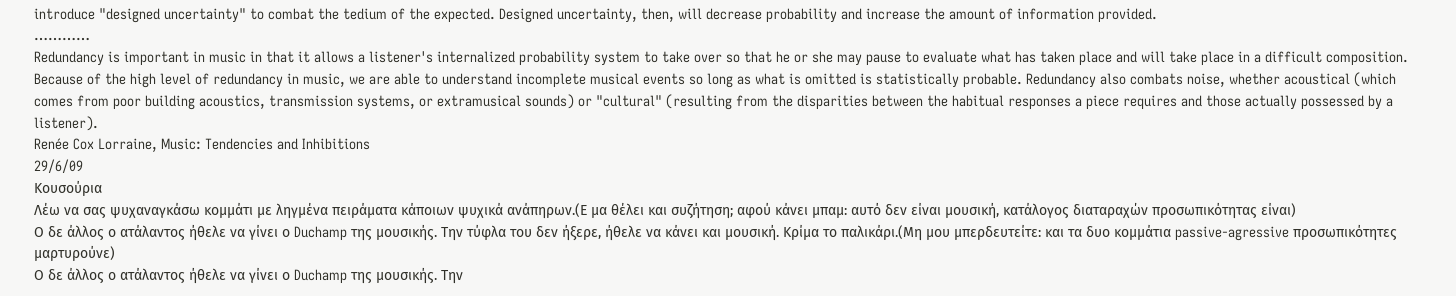introduce "designed uncertainty" to combat the tedium of the expected. Designed uncertainty, then, will decrease probability and increase the amount of information provided.
…………
Redundancy is important in music in that it allows a listener's internalized probability system to take over so that he or she may pause to evaluate what has taken place and will take place in a difficult composition. Because of the high level of redundancy in music, we are able to understand incomplete musical events so long as what is omitted is statistically probable. Redundancy also combats noise, whether acoustical (which comes from poor building acoustics, transmission systems, or extramusical sounds) or "cultural" (resulting from the disparities between the habitual responses a piece requires and those actually possessed by a listener).
Renée Cox Lorraine, Music: Tendencies and Inhibitions
29/6/09
Κουσούρια
Λέω να σας ψυχαναγκάσω κομμάτι με ληγμένα πειράματα κάποιων ψυχικά ανάπηρων.(Ε μα θέλει και συζήτηση; αφού κάνει μπαμ: αυτό δεν είναι μουσική, κατάλογος διαταραχών προσωπικότητας είναι)
Ο δε άλλος ο ατάλαντος ήθελε να γίνει ο Duchamp της μουσικής. Την τύφλα του δεν ήξερε, ήθελε να κάνει και μουσική. Κρίμα το παλικάρι.(Μη μου μπερδευτείτε: και τα δυο κομμάτια passive-agressive προσωπικότητες μαρτυρούνε)
Ο δε άλλος ο ατάλαντος ήθελε να γίνει ο Duchamp της μουσικής. Την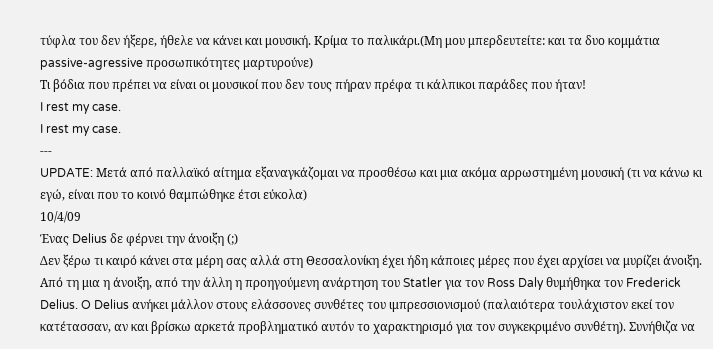τύφλα του δεν ήξερε, ήθελε να κάνει και μουσική. Κρίμα το παλικάρι.(Μη μου μπερδευτείτε: και τα δυο κομμάτια passive-agressive προσωπικότητες μαρτυρούνε)
Τι βόδια που πρέπει να είναι οι μουσικοί που δεν τους πήραν πρέφα τι κάλπικοι παράδες που ήταν!
I rest my case.
I rest my case.
---
UPDATE: Μετά από παλλαϊκό αίτημα εξαναγκάζομαι να προσθέσω και μια ακόμα αρρωστημένη μουσική (τι να κάνω κι εγώ, είναι που το κοινό θαμπώθηκε έτσι εύκολα)
10/4/09
Ένας Delius δε φέρνει την άνοιξη (;)
Δεν ξέρω τι καιρό κάνει στα μέρη σας αλλά στη Θεσσαλονίκη έχει ήδη κάποιες μέρες που έχει αρχίσει να μυρίζει άνοιξη. Από τη μια η άνοιξη, από την άλλη η προηγούμενη ανάρτηση του Statler για τον Ross Daly θυμήθηκα τον Frederick Delius. O Delius ανήκει μάλλον στους ελάσσονες συνθέτες του ιμπρεσσιονισμού (παλαιότερα τουλάχιστον εκεί τον κατέτασσαν, αν και βρίσκω αρκετά προβληματικό αυτόν το χαρακτηρισμό για τον συγκεκριμένο συνθέτη). Συνήθιζα να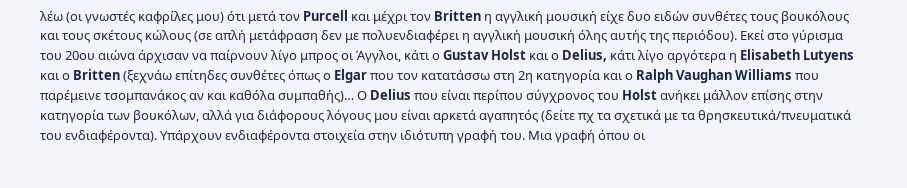λέω (οι γνωστές καφρίλες μου) ότι μετά τον Purcell και μέχρι τον Britten η αγγλική μουσική είχε δυο ειδών συνθέτες τους βουκόλους και τους σκέτους κώλους (σε απλή μετάφραση δεν με πολυενδιαφέρει η αγγλική μουσική όλης αυτής της περιόδου). Εκεί στο γύρισμα του 20ου αιώνα άρχισαν να παίρνουν λίγο μπρος οι Άγγλοι, κάτι ο Gustav Holst και ο Delius, κάτι λίγο αργότερα η Elisabeth Lutyens και ο Britten (ξεχνάω επίτηδες συνθέτες όπως ο Elgar που τον κατατάσσω στη 2η κατηγορία και ο Ralph Vaughan Williams που παρέμεινε τσομπανάκος αν και καθόλα συμπαθής)… Ο Delius που είναι περίπου σύγχρονος του Holst ανήκει μάλλον επίσης στην κατηγορία των βουκόλων, αλλά για διάφορους λόγους μου είναι αρκετά αγαπητός (δείτε πχ τα σχετικά με τα θρησκευτικά/πνευματικά του ενδιαφέροντα). Υπάρχουν ενδιαφέροντα στοιχεία στην ιδιότυπη γραφή του. Μια γραφή όπου οι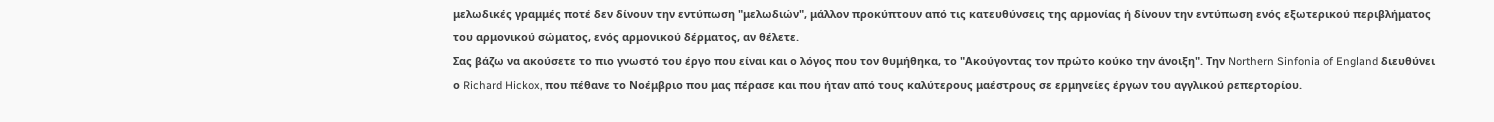μελωδικές γραμμές ποτέ δεν δίνουν την εντύπωση "μελωδιών", μάλλον προκύπτουν από τις κατευθύνσεις της αρμονίας ή δίνουν την εντύπωση ενός εξωτερικού περιβλήματος του αρμονικού σώματος, ενός αρμονικού δέρματος, αν θέλετε.
Σας βάζω να ακούσετε το πιο γνωστό του έργο που είναι και ο λόγος που τον θυμήθηκα, το "Ακούγοντας τον πρώτο κούκο την άνοιξη". Την Northern Sinfonia of England διευθύνει ο Richard Hickox, που πέθανε το Νοέμβριο που μας πέρασε και που ήταν από τους καλύτερους μαέστρους σε ερμηνείες έργων του αγγλικού ρεπερτορίου.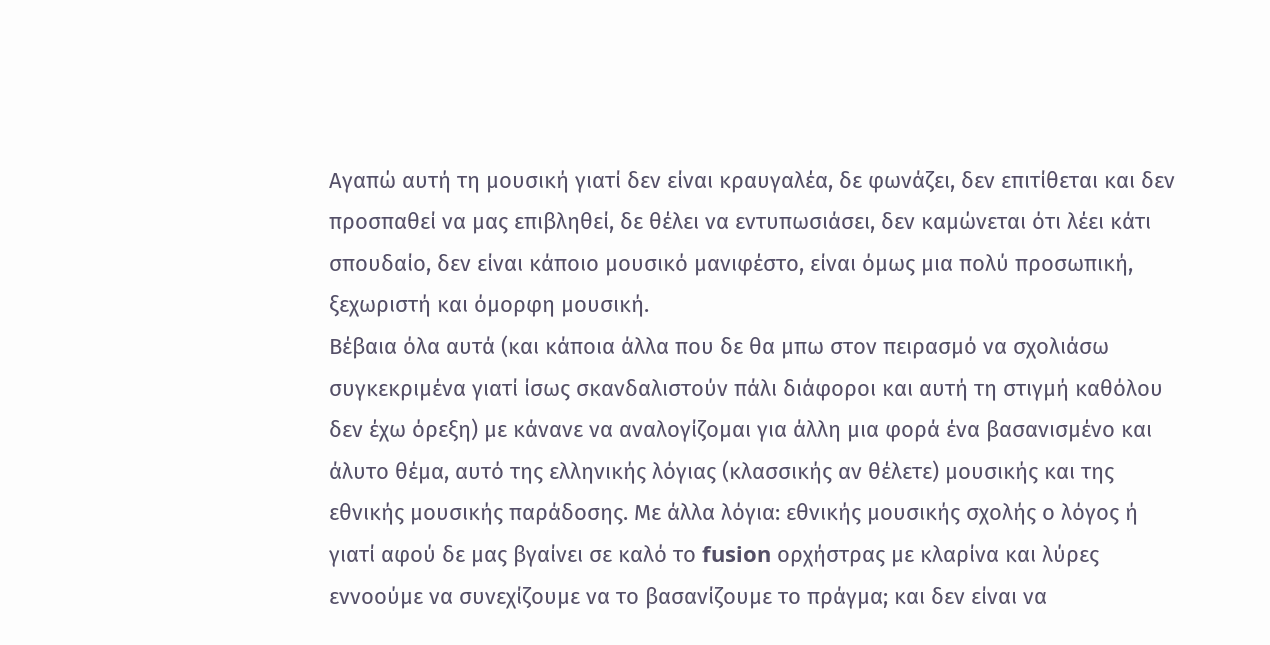Αγαπώ αυτή τη μουσική γιατί δεν είναι κραυγαλέα, δε φωνάζει, δεν επιτίθεται και δεν προσπαθεί να μας επιβληθεί, δε θέλει να εντυπωσιάσει, δεν καμώνεται ότι λέει κάτι σπουδαίο, δεν είναι κάποιο μουσικό μανιφέστο, είναι όμως μια πολύ προσωπική, ξεχωριστή και όμορφη μουσική.
Βέβαια όλα αυτά (και κάποια άλλα που δε θα μπω στον πειρασμό να σχολιάσω συγκεκριμένα γιατί ίσως σκανδαλιστούν πάλι διάφοροι και αυτή τη στιγμή καθόλου δεν έχω όρεξη) με κάνανε να αναλογίζομαι για άλλη μια φορά ένα βασανισμένο και άλυτο θέμα, αυτό της ελληνικής λόγιας (κλασσικής αν θέλετε) μουσικής και της εθνικής μουσικής παράδοσης. Με άλλα λόγια: εθνικής μουσικής σχολής ο λόγος ή γιατί αφού δε μας βγαίνει σε καλό το fusion ορχήστρας με κλαρίνα και λύρες εννοούμε να συνεχίζουμε να το βασανίζουμε το πράγμα; και δεν είναι να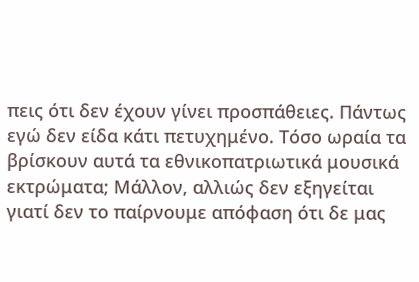πεις ότι δεν έχουν γίνει προσπάθειες. Πάντως εγώ δεν είδα κάτι πετυχημένο. Τόσο ωραία τα βρίσκουν αυτά τα εθνικοπατριωτικά μουσικά εκτρώματα; Μάλλον, αλλιώς δεν εξηγείται γιατί δεν το παίρνουμε απόφαση ότι δε μας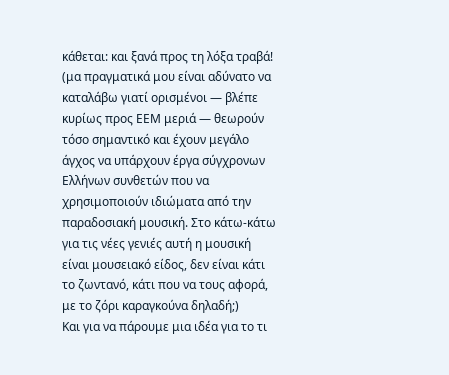κάθεται: και ξανά προς τη λόξα τραβά! (μα πραγματικά μου είναι αδύνατο να καταλάβω γιατί ορισμένοι ― βλέπε κυρίως προς ΕΕΜ μεριά ― θεωρούν τόσο σημαντικό και έχουν μεγάλο άγχος να υπάρχουν έργα σύγχρονων Ελλήνων συνθετών που να χρησιμοποιούν ιδιώματα από την παραδοσιακή μουσική. Στο κάτω-κάτω για τις νέες γενιές αυτή η μουσική είναι μουσειακό είδος, δεν είναι κάτι το ζωντανό, κάτι που να τους αφορά, με το ζόρι καραγκούνα δηλαδή;)
Και για να πάρουμε μια ιδέα για το τι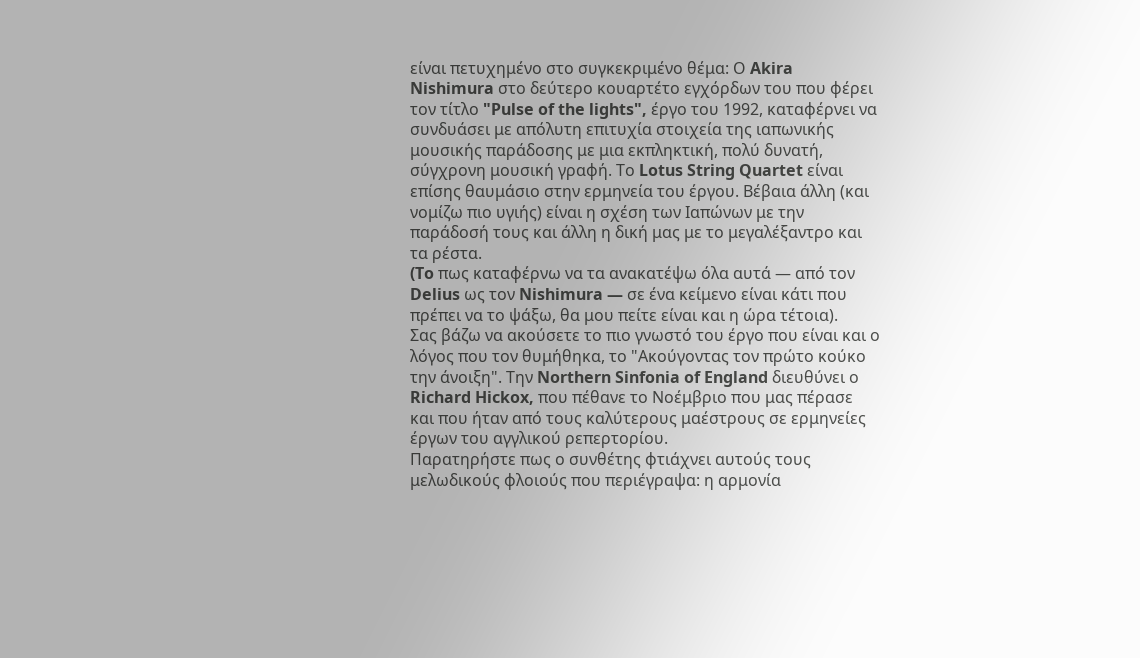είναι πετυχημένο στο συγκεκριμένο θέμα: Ο Akira Nishimura στο δεύτερο κουαρτέτο εγχόρδων του που φέρει τον τίτλο "Pulse of the lights", έργο του 1992, καταφέρνει να συνδυάσει με απόλυτη επιτυχία στοιχεία της ιαπωνικής μουσικής παράδοσης με μια εκπληκτική, πολύ δυνατή, σύγχρονη μουσική γραφή. Το Lotus String Quartet είναι επίσης θαυμάσιο στην ερμηνεία του έργου. Βέβαια άλλη (και νομίζω πιο υγιής) είναι η σχέση των Ιαπώνων με την παράδοσή τους και άλλη η δική μας με το μεγαλέξαντρο και τα ρέστα.
(To πως καταφέρνω να τα ανακατέψω όλα αυτά ― από τον Delius ως τον Nishimura ― σε ένα κείμενο είναι κάτι που πρέπει να το ψάξω, θα μου πείτε είναι και η ώρα τέτοια).
Σας βάζω να ακούσετε το πιο γνωστό του έργο που είναι και ο λόγος που τον θυμήθηκα, το "Ακούγοντας τον πρώτο κούκο την άνοιξη". Την Northern Sinfonia of England διευθύνει ο Richard Hickox, που πέθανε το Νοέμβριο που μας πέρασε και που ήταν από τους καλύτερους μαέστρους σε ερμηνείες έργων του αγγλικού ρεπερτορίου.
Παρατηρήστε πως ο συνθέτης φτιάχνει αυτούς τους μελωδικούς φλοιούς που περιέγραψα: η αρμονία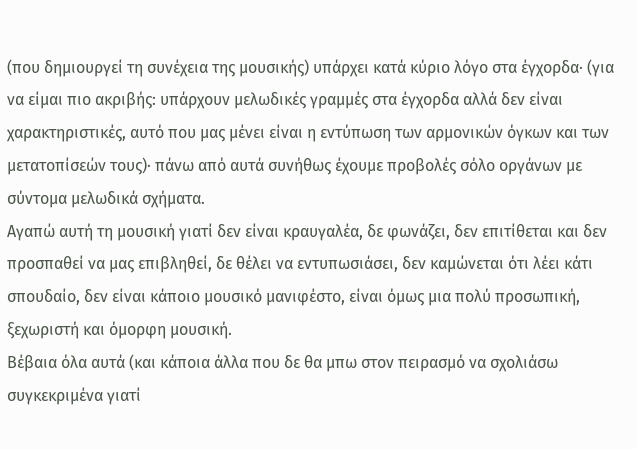(που δημιουργεί τη συνέχεια της μουσικής) υπάρχει κατά κύριο λόγο στα έγχορδα· (για να είμαι πιο ακριβής: υπάρχουν μελωδικές γραμμές στα έγχορδα αλλά δεν είναι χαρακτηριστικές, αυτό που μας μένει είναι η εντύπωση των αρμονικών όγκων και των μετατοπίσεών τους)· πάνω από αυτά συνήθως έχουμε προβολές σόλο οργάνων με σύντομα μελωδικά σχήματα.
Αγαπώ αυτή τη μουσική γιατί δεν είναι κραυγαλέα, δε φωνάζει, δεν επιτίθεται και δεν προσπαθεί να μας επιβληθεί, δε θέλει να εντυπωσιάσει, δεν καμώνεται ότι λέει κάτι σπουδαίο, δεν είναι κάποιο μουσικό μανιφέστο, είναι όμως μια πολύ προσωπική, ξεχωριστή και όμορφη μουσική.
Βέβαια όλα αυτά (και κάποια άλλα που δε θα μπω στον πειρασμό να σχολιάσω συγκεκριμένα γιατί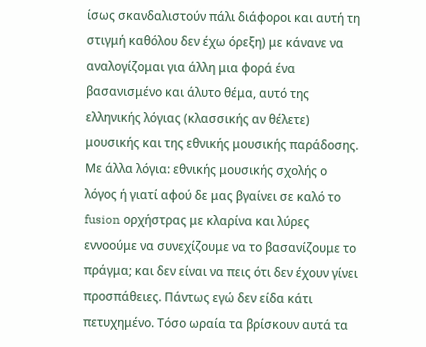ίσως σκανδαλιστούν πάλι διάφοροι και αυτή τη στιγμή καθόλου δεν έχω όρεξη) με κάνανε να αναλογίζομαι για άλλη μια φορά ένα βασανισμένο και άλυτο θέμα, αυτό της ελληνικής λόγιας (κλασσικής αν θέλετε) μουσικής και της εθνικής μουσικής παράδοσης. Με άλλα λόγια: εθνικής μουσικής σχολής ο λόγος ή γιατί αφού δε μας βγαίνει σε καλό το fusion ορχήστρας με κλαρίνα και λύρες εννοούμε να συνεχίζουμε να το βασανίζουμε το πράγμα; και δεν είναι να πεις ότι δεν έχουν γίνει προσπάθειες. Πάντως εγώ δεν είδα κάτι πετυχημένο. Τόσο ωραία τα βρίσκουν αυτά τα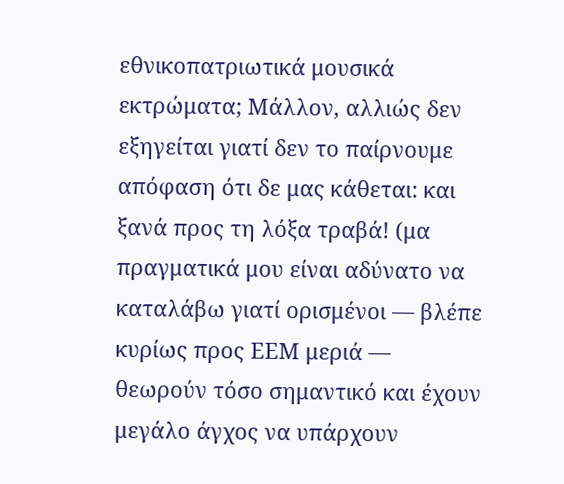εθνικοπατριωτικά μουσικά εκτρώματα; Μάλλον, αλλιώς δεν εξηγείται γιατί δεν το παίρνουμε απόφαση ότι δε μας κάθεται: και ξανά προς τη λόξα τραβά! (μα πραγματικά μου είναι αδύνατο να καταλάβω γιατί ορισμένοι ― βλέπε κυρίως προς ΕΕΜ μεριά ― θεωρούν τόσο σημαντικό και έχουν μεγάλο άγχος να υπάρχουν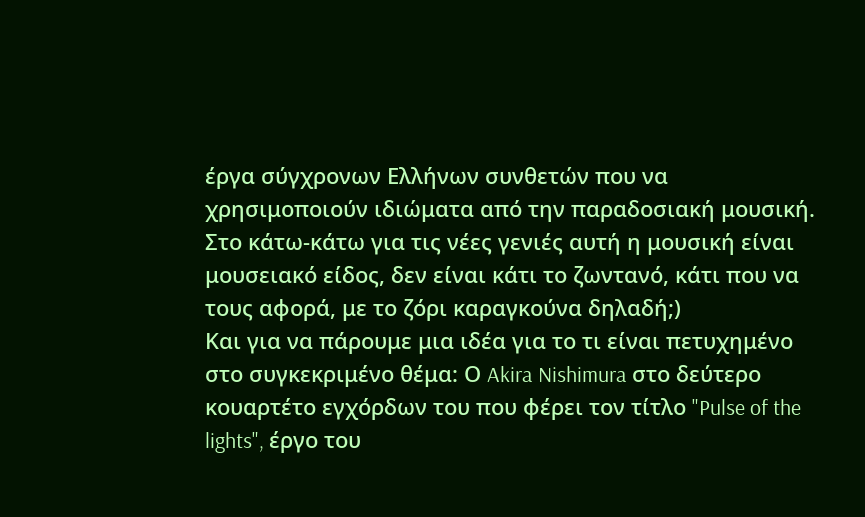έργα σύγχρονων Ελλήνων συνθετών που να χρησιμοποιούν ιδιώματα από την παραδοσιακή μουσική. Στο κάτω-κάτω για τις νέες γενιές αυτή η μουσική είναι μουσειακό είδος, δεν είναι κάτι το ζωντανό, κάτι που να τους αφορά, με το ζόρι καραγκούνα δηλαδή;)
Και για να πάρουμε μια ιδέα για το τι είναι πετυχημένο στο συγκεκριμένο θέμα: Ο Akira Nishimura στο δεύτερο κουαρτέτο εγχόρδων του που φέρει τον τίτλο "Pulse of the lights", έργο του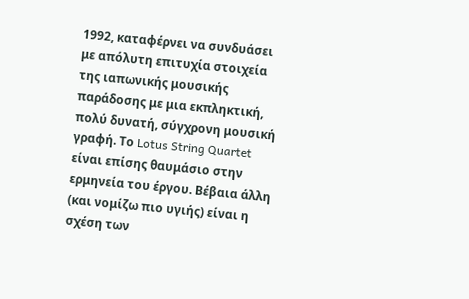1992, καταφέρνει να συνδυάσει με απόλυτη επιτυχία στοιχεία της ιαπωνικής μουσικής παράδοσης με μια εκπληκτική, πολύ δυνατή, σύγχρονη μουσική γραφή. Το Lotus String Quartet είναι επίσης θαυμάσιο στην ερμηνεία του έργου. Βέβαια άλλη (και νομίζω πιο υγιής) είναι η σχέση των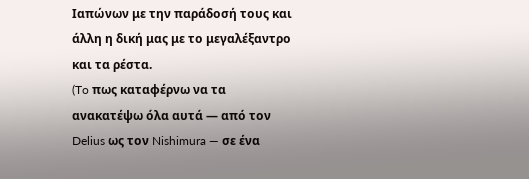Ιαπώνων με την παράδοσή τους και άλλη η δική μας με το μεγαλέξαντρο και τα ρέστα.
(To πως καταφέρνω να τα ανακατέψω όλα αυτά ― από τον Delius ως τον Nishimura ― σε ένα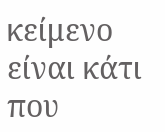κείμενο είναι κάτι που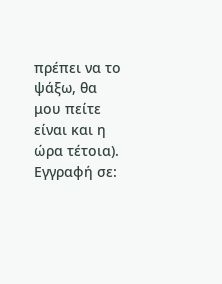πρέπει να το ψάξω, θα μου πείτε είναι και η ώρα τέτοια).
Εγγραφή σε: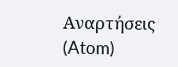Αναρτήσεις (Atom)